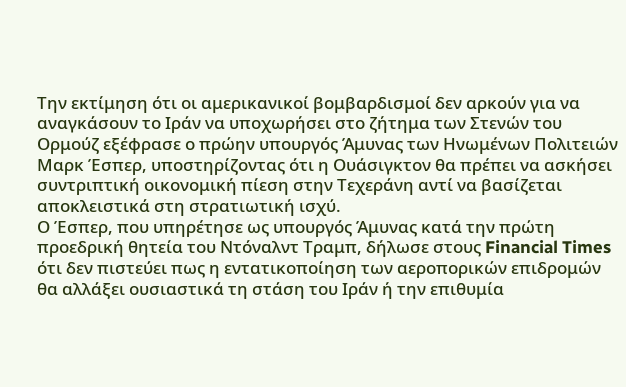Την εκτίμηση ότι οι αμερικανικοί βομβαρδισμοί δεν αρκούν για να αναγκάσουν το Ιράν να υποχωρήσει στο ζήτημα των Στενών του Ορμούζ εξέφρασε ο πρώην υπουργός Άμυνας των Ηνωμένων Πολιτειών Μαρκ Έσπερ, υποστηρίζοντας ότι η Ουάσιγκτον θα πρέπει να ασκήσει συντριπτική οικονομική πίεση στην Τεχεράνη αντί να βασίζεται αποκλειστικά στη στρατιωτική ισχύ.
Ο Έσπερ, που υπηρέτησε ως υπουργός Άμυνας κατά την πρώτη προεδρική θητεία του Ντόναλντ Τραμπ, δήλωσε στους Financial Times ότι δεν πιστεύει πως η εντατικοποίηση των αεροπορικών επιδρομών θα αλλάξει ουσιαστικά τη στάση του Ιράν ή την επιθυμία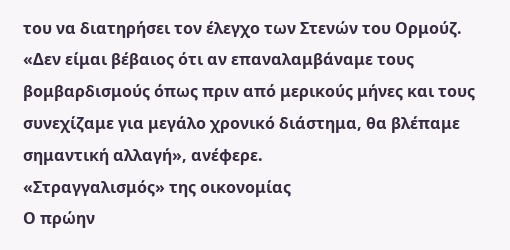του να διατηρήσει τον έλεγχο των Στενών του Ορμούζ.
«Δεν είμαι βέβαιος ότι αν επαναλαμβάναμε τους βομβαρδισμούς όπως πριν από μερικούς μήνες και τους συνεχίζαμε για μεγάλο χρονικό διάστημα, θα βλέπαμε σημαντική αλλαγή», ανέφερε.
«Στραγγαλισμός» της οικονομίας
Ο πρώην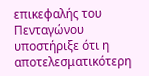επικεφαλής του Πενταγώνου υποστήριξε ότι η αποτελεσματικότερη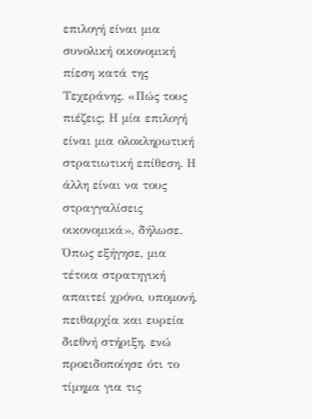επιλογή είναι μια συνολική οικονομική πίεση κατά της Τεχεράνης. «Πώς τους πιέζεις; Η μία επιλογή είναι μια ολοκληρωτική στρατιωτική επίθεση. Η άλλη είναι να τους στραγγαλίσεις οικονομικά», δήλωσε.
Όπως εξήγησε, μια τέτοια στρατηγική απαιτεί χρόνο, υπομονή, πειθαρχία και ευρεία διεθνή στήριξη, ενώ προειδοποίησε ότι το τίμημα για τις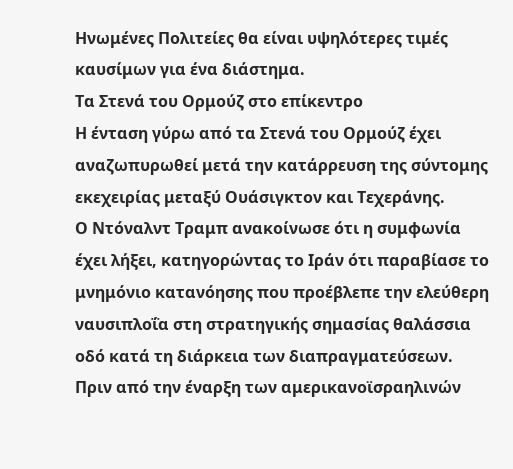Ηνωμένες Πολιτείες θα είναι υψηλότερες τιμές καυσίμων για ένα διάστημα.
Τα Στενά του Ορμούζ στο επίκεντρο
Η ένταση γύρω από τα Στενά του Ορμούζ έχει αναζωπυρωθεί μετά την κατάρρευση της σύντομης εκεχειρίας μεταξύ Ουάσιγκτον και Τεχεράνης.
Ο Ντόναλντ Τραμπ ανακοίνωσε ότι η συμφωνία έχει λήξει, κατηγορώντας το Ιράν ότι παραβίασε το μνημόνιο κατανόησης που προέβλεπε την ελεύθερη ναυσιπλοΐα στη στρατηγικής σημασίας θαλάσσια οδό κατά τη διάρκεια των διαπραγματεύσεων.
Πριν από την έναρξη των αμερικανοϊσραηλινών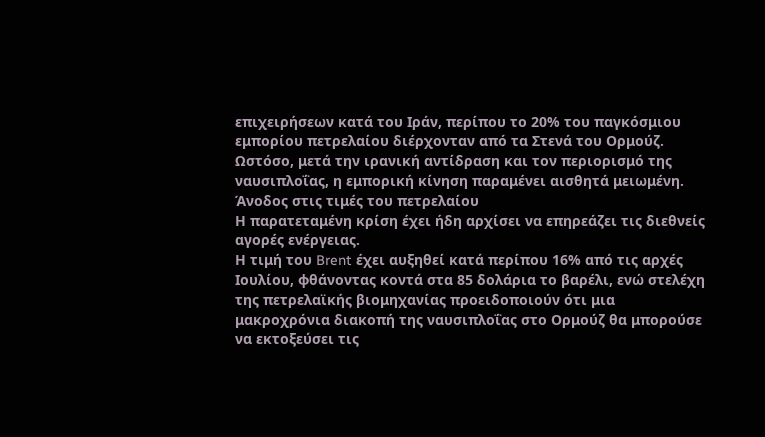επιχειρήσεων κατά του Ιράν, περίπου το 20% του παγκόσμιου εμπορίου πετρελαίου διέρχονταν από τα Στενά του Ορμούζ. Ωστόσο, μετά την ιρανική αντίδραση και τον περιορισμό της ναυσιπλοΐας, η εμπορική κίνηση παραμένει αισθητά μειωμένη.
Άνοδος στις τιμές του πετρελαίου
Η παρατεταμένη κρίση έχει ήδη αρχίσει να επηρεάζει τις διεθνείς αγορές ενέργειας.
Η τιμή του Brent έχει αυξηθεί κατά περίπου 16% από τις αρχές Ιουλίου, φθάνοντας κοντά στα 85 δολάρια το βαρέλι, ενώ στελέχη της πετρελαϊκής βιομηχανίας προειδοποιούν ότι μια μακροχρόνια διακοπή της ναυσιπλοΐας στο Ορμούζ θα μπορούσε να εκτοξεύσει τις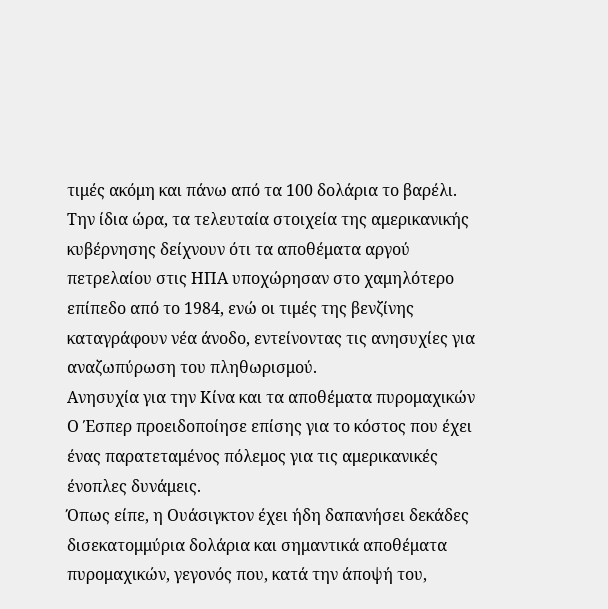τιμές ακόμη και πάνω από τα 100 δολάρια το βαρέλι.
Την ίδια ώρα, τα τελευταία στοιχεία της αμερικανικής κυβέρνησης δείχνουν ότι τα αποθέματα αργού πετρελαίου στις ΗΠΑ υποχώρησαν στο χαμηλότερο επίπεδο από το 1984, ενώ οι τιμές της βενζίνης καταγράφουν νέα άνοδο, εντείνοντας τις ανησυχίες για αναζωπύρωση του πληθωρισμού.
Ανησυχία για την Κίνα και τα αποθέματα πυρομαχικών
Ο Έσπερ προειδοποίησε επίσης για το κόστος που έχει ένας παρατεταμένος πόλεμος για τις αμερικανικές ένοπλες δυνάμεις.
Όπως είπε, η Ουάσιγκτον έχει ήδη δαπανήσει δεκάδες δισεκατομμύρια δολάρια και σημαντικά αποθέματα πυρομαχικών, γεγονός που, κατά την άποψή του,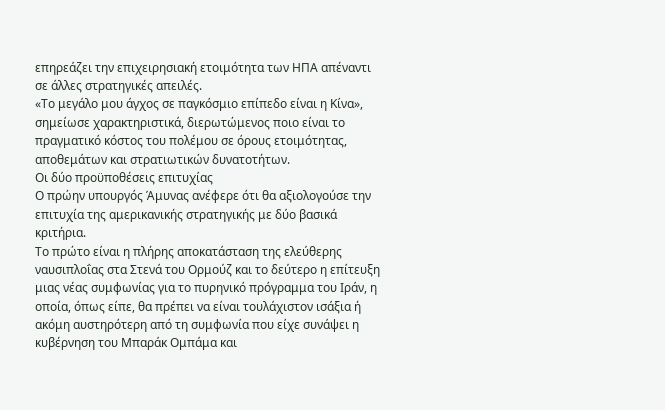επηρεάζει την επιχειρησιακή ετοιμότητα των ΗΠΑ απέναντι σε άλλες στρατηγικές απειλές.
«Το μεγάλο μου άγχος σε παγκόσμιο επίπεδο είναι η Κίνα», σημείωσε χαρακτηριστικά, διερωτώμενος ποιο είναι το πραγματικό κόστος του πολέμου σε όρους ετοιμότητας, αποθεμάτων και στρατιωτικών δυνατοτήτων.
Οι δύο προϋποθέσεις επιτυχίας
Ο πρώην υπουργός Άμυνας ανέφερε ότι θα αξιολογούσε την επιτυχία της αμερικανικής στρατηγικής με δύο βασικά κριτήρια.
Το πρώτο είναι η πλήρης αποκατάσταση της ελεύθερης ναυσιπλοΐας στα Στενά του Ορμούζ και το δεύτερο η επίτευξη μιας νέας συμφωνίας για το πυρηνικό πρόγραμμα του Ιράν, η οποία, όπως είπε, θα πρέπει να είναι τουλάχιστον ισάξια ή ακόμη αυστηρότερη από τη συμφωνία που είχε συνάψει η κυβέρνηση του Μπαράκ Ομπάμα και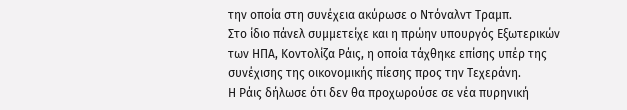την οποία στη συνέχεια ακύρωσε ο Ντόναλντ Τραμπ.
Στο ίδιο πάνελ συμμετείχε και η πρώην υπουργός Εξωτερικών των ΗΠΑ, Κοντολίζα Ράις, η οποία τάχθηκε επίσης υπέρ της συνέχισης της οικονομικής πίεσης προς την Τεχεράνη.
Η Ράις δήλωσε ότι δεν θα προχωρούσε σε νέα πυρηνική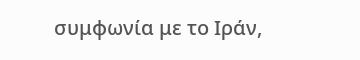συμφωνία με το Ιράν,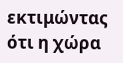εκτιμώντας ότι η χώρα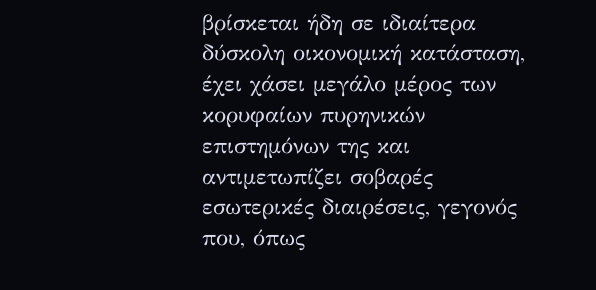βρίσκεται ήδη σε ιδιαίτερα δύσκολη οικονομική κατάσταση, έχει χάσει μεγάλο μέρος των κορυφαίων πυρηνικών επιστημόνων της και αντιμετωπίζει σοβαρές εσωτερικές διαιρέσεις, γεγονός που, όπως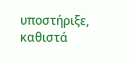υποστήριξε, καθιστά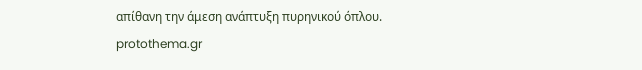απίθανη την άμεση ανάπτυξη πυρηνικού όπλου.
protothema.gr